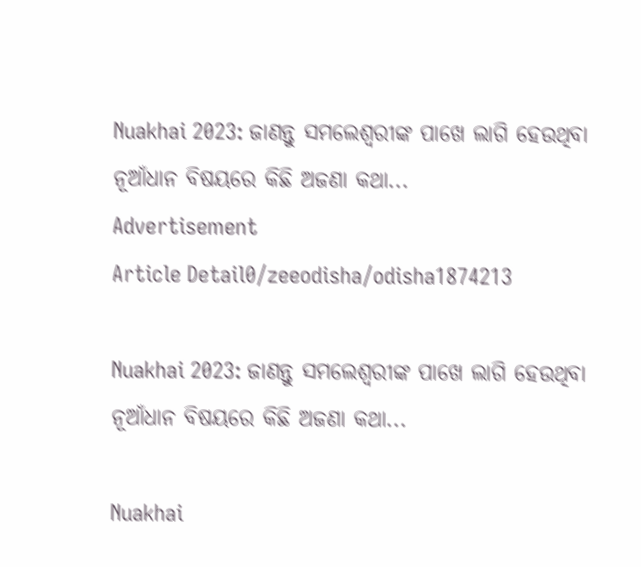Nuakhai 2023: ଜାଣନ୍ତୁ ସମଲେଶ୍ୱରୀଙ୍କ ପାଖେ ଲାଗି ହେଉଥିବା ନୂଆଁଧାନ ବିଷୟରେ କିଛି ଅଜଣା କଥା...
Advertisement
Article Detail0/zeeodisha/odisha1874213

Nuakhai 2023: ଜାଣନ୍ତୁ ସମଲେଶ୍ୱରୀଙ୍କ ପାଖେ ଲାଗି ହେଉଥିବା ନୂଆଁଧାନ ବିଷୟରେ କିଛି ଅଜଣା କଥା...

Nuakhai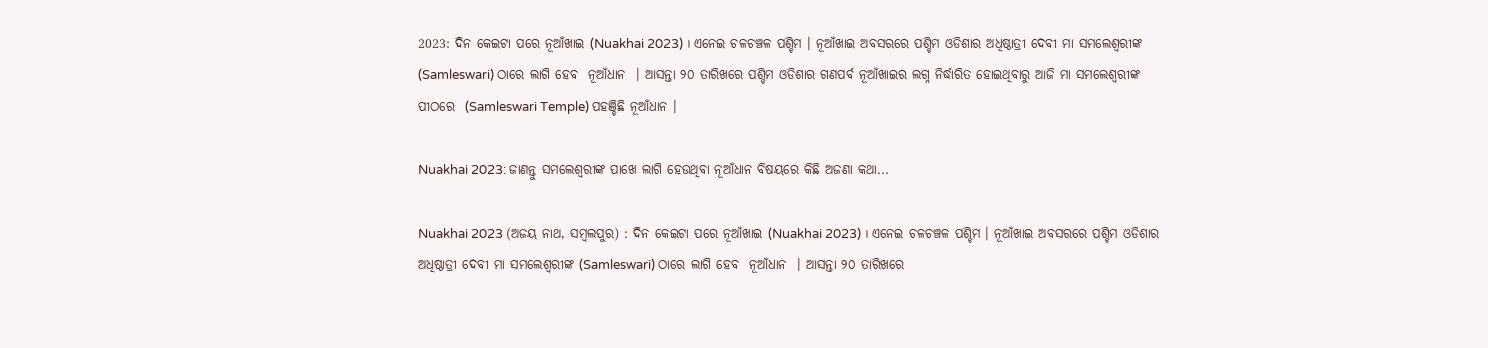2023: ଦିନ କେଇଟା ପରେ ନୂଆଁଖାଇ (Nuakhai 2023) । ଏନେଇ ଚଳଚଞ୍ଚଳ ପଶ୍ଚିମ । ନୂଆଁଖାଇ ଅବସରରେ ପଶ୍ଚିମ ଓଡିଶାର ଅଧିଷ୍ଠାତ୍ରୀ ଦେବୀ ମା ସମଲେଶ୍ୱରୀଙ୍କ (Samleswari) ଠାରେ ଲାଗି ହେବ  ନୂଆଁଧାନ  । ଆସନ୍ତା ୨୦ ତାରିଖରେ ପଶ୍ଚିମ ଓଡିଶାର ଗଣପର୍ବ ନୂଆଁଖାଇର ଲଗ୍ନ ନିର୍ଦ୍ଧାରିତ ହୋଇଥିବାରୁ ଆଜି ମା ସମଲେଶ୍ବରୀଙ୍କ ପୀଠରେ  (Samleswari Temple) ପହଞ୍ଚିଛି ନୂଆଁଧାନ ।

Nuakhai 2023: ଜାଣନ୍ତୁ ସମଲେଶ୍ୱରୀଙ୍କ ପାଖେ ଲାଗି ହେଉଥିବା ନୂଆଁଧାନ ବିଷୟରେ କିଛି ଅଜଣା କଥା...

Nuakhai 2023 (ଅଜୟ ନାଥ, ସମ୍ବଲପୁର) : ଦିନ କେଇଟା ପରେ ନୂଆଁଖାଇ (Nuakhai 2023) । ଏନେଇ ଚଳଚଞ୍ଚଳ ପଶ୍ଚିମ । ନୂଆଁଖାଇ ଅବସରରେ ପଶ୍ଚିମ ଓଡିଶାର ଅଧିଷ୍ଠାତ୍ରୀ ଦେବୀ ମା ସମଲେଶ୍ୱରୀଙ୍କ (Samleswari) ଠାରେ ଲାଗି ହେବ  ନୂଆଁଧାନ  । ଆସନ୍ତା ୨୦ ତାରିଖରେ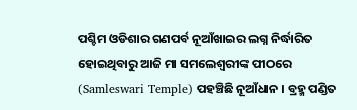ପଶ୍ଚିମ ଓଡିଶାର ଗଣପର୍ବ ନୂଆଁଖାଇର ଲଗ୍ନ ନିର୍ଦ୍ଧାରିତ ହୋଇଥିବାରୁ ଆଜି ମା ସମଲେଶ୍ବରୀଙ୍କ ପୀଠରେ  (Samleswari Temple) ପହଞ୍ଚିଛି ନୂଆଁଧାନ । ବ୍ରହ୍ମ ପଣ୍ଡିତ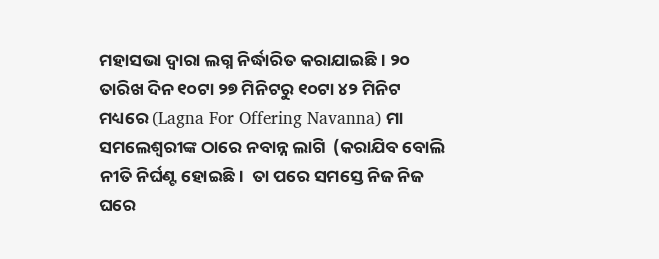ମହାସଭା ଦ୍ୱାରା ଲଗ୍ନ ନିର୍ଦ୍ଧାରିତ କରାଯାଇଛି । ୨୦ ତାରିଖ ଦିନ ୧୦ଟା ୨୭ ମିନିଟରୁ ୧୦ଟା ୪୨ ମିନିଟ ମଧ୍ୟରେ (Lagna For Offering Navanna) ମା ସମଲେଶ୍ୱରୀଙ୍କ ଠାରେ ନବାନ୍ନ ଲାଗି  (କରାଯିବ ବୋଲି ନୀତି ନିର୍ଘଣ୍ଟ ହୋଇଛି।  ତା ପରେ ସମସ୍ତେ ନିଜ ନିଜ ଘରେ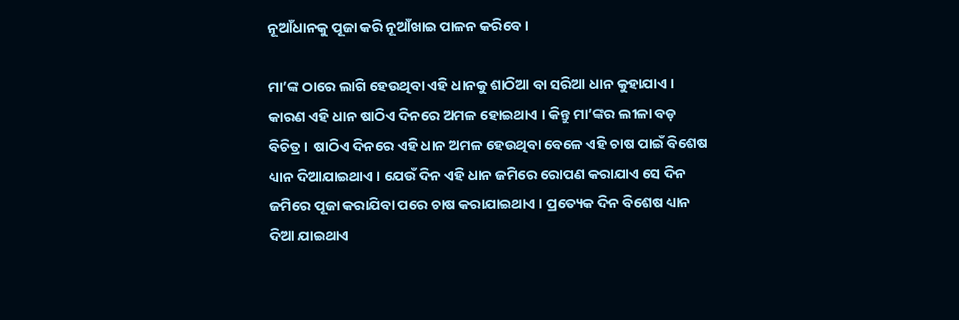ନୂଆଁଧାନକୁ ପୂଜା କରି ନୂଆଁଖାଇ ପାଳନ କରିବେ ।

ମା’ଙ୍କ ଠାରେ ଲାଗି ହେଉଥିବା ଏହି ଧାନକୁ ଶାଠିଆ ବା ସରିଆ ଧାନ କୁହାଯାଏ । କାରଣ ଏହି ଧାନ ଷାଠିଏ ଦିନରେ ଅମଳ ହୋଇଥାଏ । କିନ୍ତୁ ମା’ଙ୍କର ଲୀଳା ବଡ଼ ବିଚିତ୍ର।  ଷାଠିଏ ଦିନରେ ଏହି ଧାନ ଅମଳ ହେଉଥିବା ବେଳେ ଏହି ଚାଷ ପାଇଁ ବିଶେଷ ଧ୍ୟାନ ଦିଆଯାଇଥାଏ । ଯେଉଁ ଦିନ ଏହି ଧାନ ଜମିରେ ରୋପଣ କରାଯାଏ ସେ ଦିନ ଜମିରେ ପୂଜା କରାଯିବା ପରେ ଚାଷ କରାଯାଇଥାଏ । ପ୍ରତ୍ୟେକ ଦିନ ବିଶେଷ ଧ୍ୟାନ ଦିଆ ଯାଇଥାଏ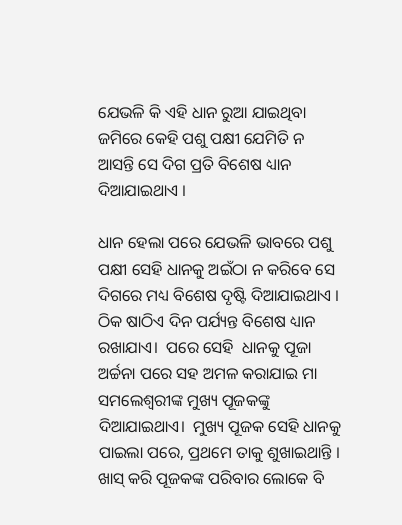ଯେଭଳି କି ଏହି ଧାନ ରୁଆ ଯାଇଥିବା ଜମିରେ କେହି ପଶୁ ପକ୍ଷୀ ଯେମିତି ନ ଆସନ୍ତି ସେ ଦିଗ ପ୍ରତି ବିଶେଷ ଧ୍ୟାନ ଦିଆଯାଇଥାଏ ।

ଧାନ ହେଲା ପରେ ଯେଭଳି ଭାବରେ ପଶୁ ପକ୍ଷୀ ସେହି ଧାନକୁ ଅଇଁଠା ନ କରିବେ ସେ ଦିଗରେ ମଧ୍ୟ ବିଶେଷ ଦୃଷ୍ଟି ଦିଆଯାଇଥାଏ । ଠିକ ଷାଠିଏ ଦିନ ପର୍ଯ୍ୟନ୍ତ ବିଶେଷ ଧ୍ୟାନ ରଖାଯାଏ।  ପରେ ସେହି  ଧାନକୁ ପୂଜା ଅର୍ଚ୍ଚନା ପରେ ସହ ଅମଳ କରାଯାଇ ମା ସମଲେଶ୍ୱରୀଙ୍କ ମୁଖ୍ୟ ପୂଜକଙ୍କୁ ଦିଆଯାଇଥାଏ।  ମୁଖ୍ୟ ପୂଜକ ସେହି ଧାନକୁ ପାଇଲା ପରେ, ପ୍ରଥମେ ତାକୁ ଶୁଖାଇଥାନ୍ତି । ଖାସ୍ କରି ପୂଜକଙ୍କ ପରିବାର ଲୋକେ ବି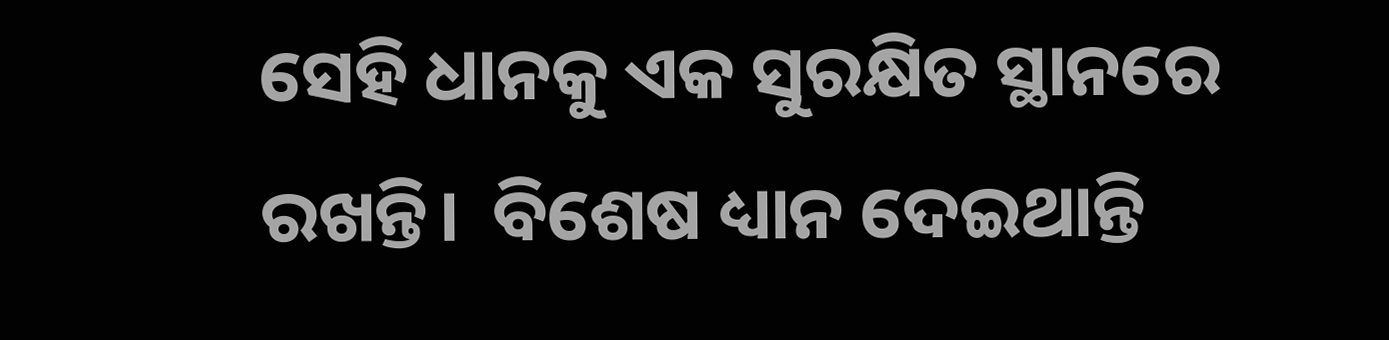ସେହି ଧାନକୁ ଏକ ସୁରକ୍ଷିତ ସ୍ଥାନରେ ରଖନ୍ତି।  ବିଶେଷ ଧ୍ୟାନ ଦେଇଥାନ୍ତି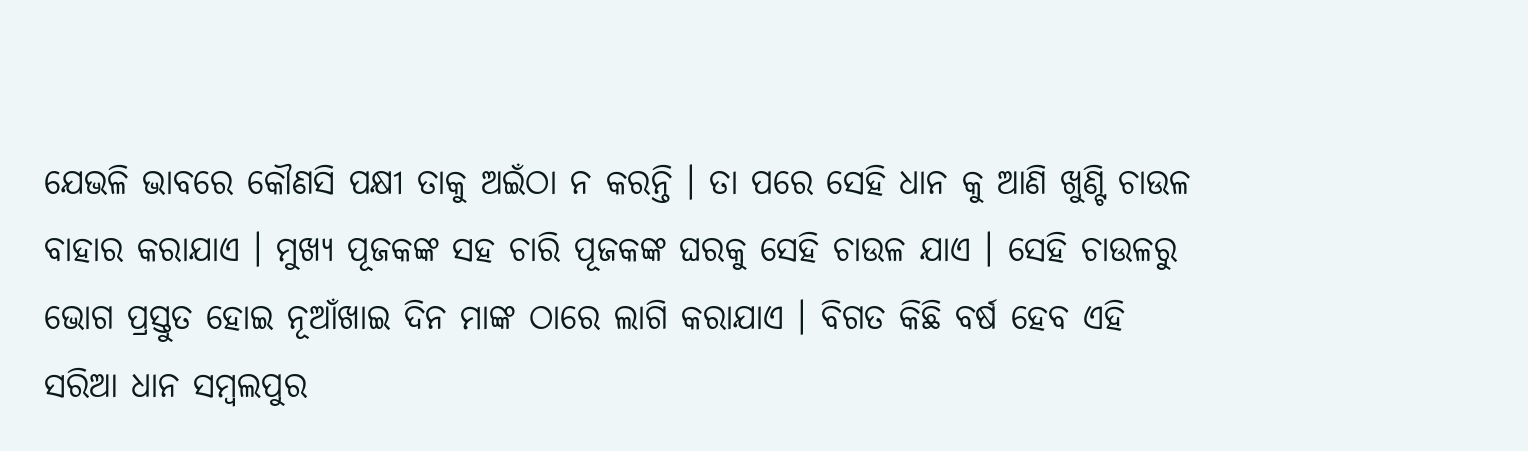ଯେଭଳି ଭାବରେ କୌଣସି ପକ୍ଷୀ ତାକୁ ଅଇଁଠା ନ କରନ୍ତି । ତା ପରେ ସେହି ଧାନ କୁ ଆଣି ଖୁଣ୍ଟି ଚାଉଳ ବାହାର କରାଯାଏ । ମୁଖ୍ୟ ପୂଜକଙ୍କ ସହ ଚାରି ପୂଜକଙ୍କ ଘରକୁ ସେହି ଚାଉଳ ଯାଏ । ସେହି ଚାଉଳରୁ ଭୋଗ ପ୍ରସ୍ତୁତ ହୋଇ ନୂଆଁଖାଇ ଦିନ ମାଙ୍କ ଠାରେ ଲାଗି କରାଯାଏ । ବିଗତ କିଛି ବର୍ଷ ହେବ ଏହି ସରିଆ ଧାନ ସମ୍ବଲପୁର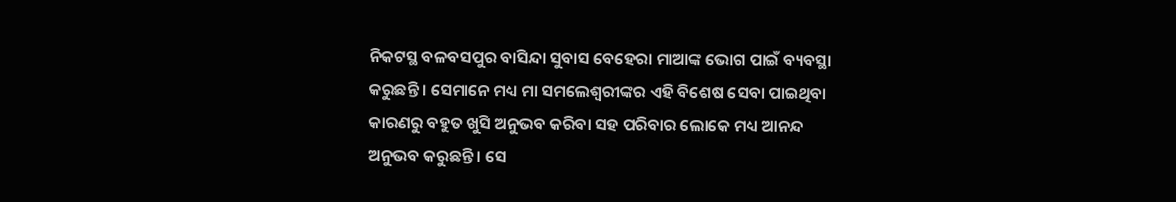ନିକଟସ୍ଥ ବଳବସପୁର ବାସିନ୍ଦା ସୁବାସ ବେହେରା ମାଆଙ୍କ ଭୋଗ ପାଇଁ ବ୍ୟବସ୍ଥା କରୁଛନ୍ତି । ସେମାନେ ମଧ୍ୟ ମା ସମଲେଶ୍ୱରୀଙ୍କର ଏହି ବିଶେଷ ସେବା ପାଇଥିବା କାରଣରୁ ବହୁତ ଖୁସି ଅନୁଭବ କରିବା ସହ ପରିବାର ଲୋକେ ମଧ୍ୟ ଆନନ୍ଦ ଅନୁଭବ କରୁଛନ୍ତି । ସେ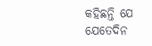କହିଛନ୍ତି ଯେ ଯେତେଦିନ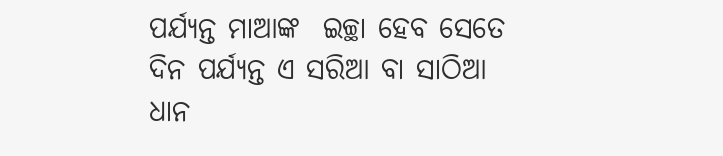ପର୍ଯ୍ୟନ୍ତ ମାଆଙ୍କ  ଇଚ୍ଛା ହେବ ସେତେ ଦିନ ପର୍ଯ୍ୟନ୍ତ ଏ ସରିଆ ବା ସାଠିଆ ଧାନ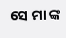ସେ ମା ଙ୍କ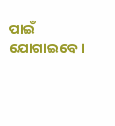ପାଇଁ ଯୋଗାଇବେ ।